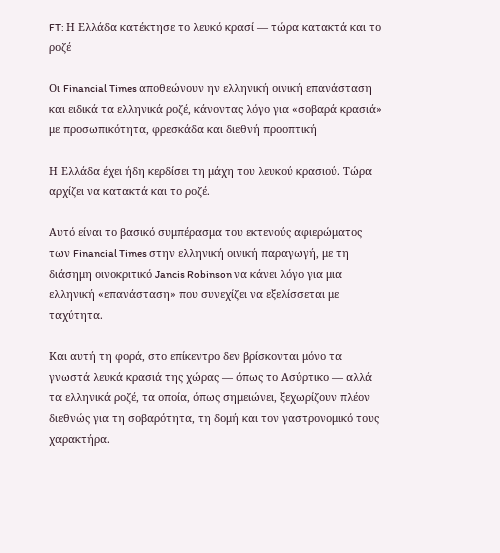FT: Η Ελλάδα κατέκτησε το λευκό κρασί — τώρα κατακτά και το ροζέ

Οι Financial Times αποθεώνουν ην ελληνική οινική επανάσταση και ειδικά τα ελληνικά ροζέ, κάνοντας λόγο για «σοβαρά κρασιά» με προσωπικότητα, φρεσκάδα και διεθνή προοπτική

Η Ελλάδα έχει ήδη κερδίσει τη μάχη του λευκού κρασιού. Τώρα αρχίζει να κατακτά και το ροζέ.

Αυτό είναι το βασικό συμπέρασμα του εκτενούς αφιερώματος των Financial Times στην ελληνική οινική παραγωγή, με τη διάσημη οινοκριτικό Jancis Robinson να κάνει λόγο για μια ελληνική «επανάσταση» που συνεχίζει να εξελίσσεται με ταχύτητα.

Και αυτή τη φορά, στο επίκεντρο δεν βρίσκονται μόνο τα γνωστά λευκά κρασιά της χώρας — όπως το Ασύρτικο — αλλά τα ελληνικά ροζέ, τα οποία, όπως σημειώνει, ξεχωρίζουν πλέον διεθνώς για τη σοβαρότητα, τη δομή και τον γαστρονομικό τους χαρακτήρα.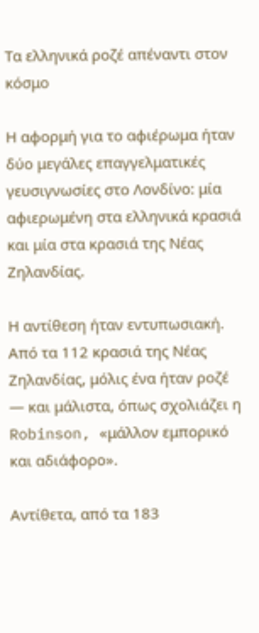Τα ελληνικά ροζέ απέναντι στον κόσμο

Η αφορμή για το αφιέρωμα ήταν δύο μεγάλες επαγγελματικές γευσιγνωσίες στο Λονδίνο: μία αφιερωμένη στα ελληνικά κρασιά και μία στα κρασιά της Νέας Ζηλανδίας.

Η αντίθεση ήταν εντυπωσιακή. Από τα 112 κρασιά της Νέας Ζηλανδίας, μόλις ένα ήταν ροζέ — και μάλιστα, όπως σχολιάζει η Robinson, «μάλλον εμπορικό και αδιάφορο».

Αντίθετα, από τα 183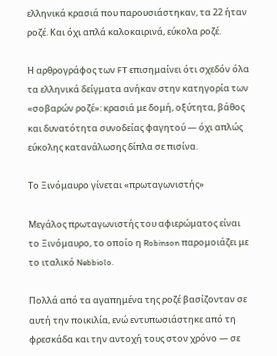ελληνικά κρασιά που παρουσιάστηκαν, τα 22 ήταν ροζέ. Και όχι απλά καλοκαιρινά, εύκολα ροζέ.

Η αρθρογράφος των FT επισημαίνει ότι σχεδόν όλα τα ελληνικά δείγματα ανήκαν στην κατηγορία των «σοβαρών ροζέ»: κρασιά με δομή, οξύτητα, βάθος και δυνατότητα συνοδείας φαγητού — όχι απλώς εύκολης κατανάλωσης δίπλα σε πισίνα.

Το Ξινόμαυρο γίνεται «πρωταγωνιστής»

Μεγάλος πρωταγωνιστής του αφιερώματος είναι το Ξινόμαυρο, το οποίο η Robinson παρομοιάζει με το ιταλικό Nebbiolo.

Πολλά από τα αγαπημένα της ροζέ βασίζονταν σε αυτή την ποικιλία, ενώ εντυπωσιάστηκε από τη φρεσκάδα και την αντοχή τους στον χρόνο — σε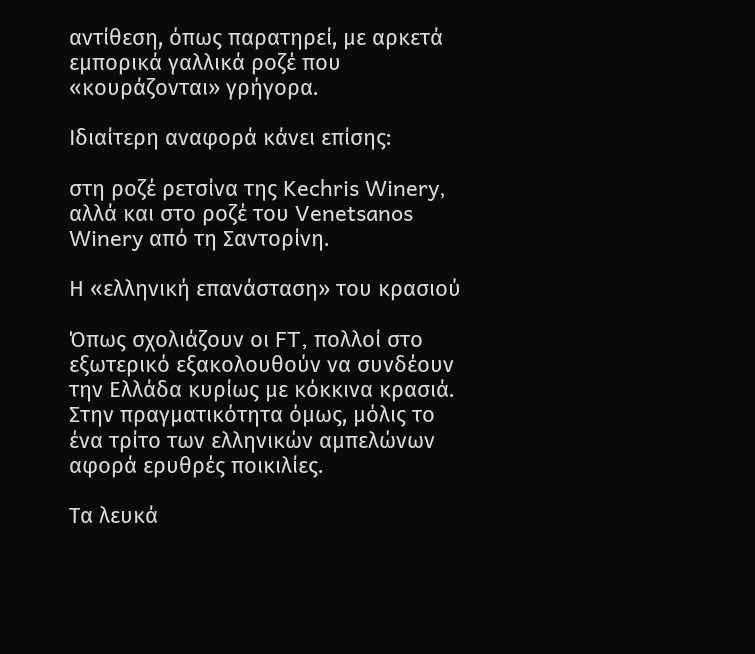αντίθεση, όπως παρατηρεί, με αρκετά εμπορικά γαλλικά ροζέ που «κουράζονται» γρήγορα.

Ιδιαίτερη αναφορά κάνει επίσης:

στη ροζέ ρετσίνα της Kechris Winery,
αλλά και στο ροζέ του Venetsanos Winery από τη Σαντορίνη.

Η «ελληνική επανάσταση» του κρασιού

Όπως σχολιάζουν οι FT, πολλοί στο εξωτερικό εξακολουθούν να συνδέουν την Ελλάδα κυρίως με κόκκινα κρασιά. Στην πραγματικότητα όμως, μόλις το ένα τρίτο των ελληνικών αμπελώνων αφορά ερυθρές ποικιλίες.

Τα λευκά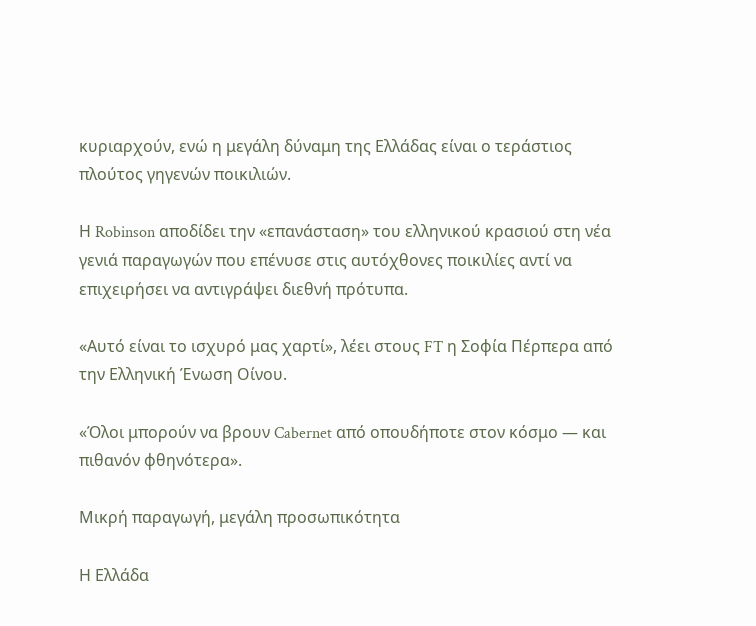κυριαρχούν, ενώ η μεγάλη δύναμη της Ελλάδας είναι ο τεράστιος πλούτος γηγενών ποικιλιών.

Η Robinson αποδίδει την «επανάσταση» του ελληνικού κρασιού στη νέα γενιά παραγωγών που επένυσε στις αυτόχθονες ποικιλίες αντί να επιχειρήσει να αντιγράψει διεθνή πρότυπα.

«Αυτό είναι το ισχυρό μας χαρτί», λέει στους FT η Σοφία Πέρπερα από την Ελληνική Ένωση Οίνου.

«Όλοι μπορούν να βρουν Cabernet από οπουδήποτε στον κόσμο — και πιθανόν φθηνότερα».

Μικρή παραγωγή, μεγάλη προσωπικότητα

Η Ελλάδα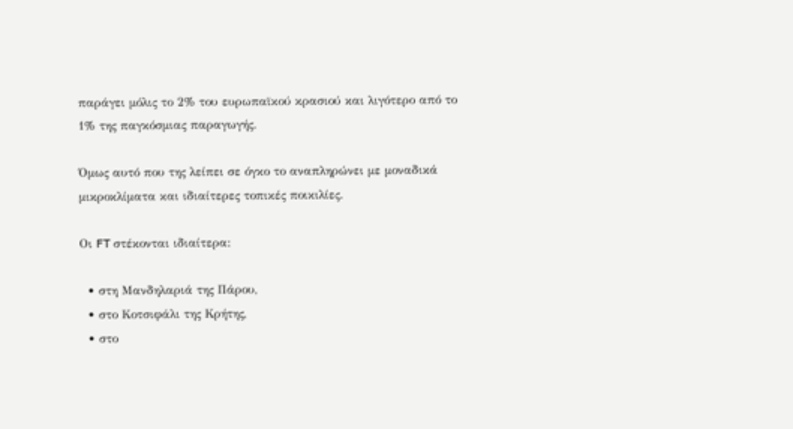παράγει μόλις το 2% του ευρωπαϊκού κρασιού και λιγότερο από το 1% της παγκόσμιας παραγωγής.

Όμως αυτό που της λείπει σε όγκο το αναπληρώνει με μοναδικά μικροκλίματα και ιδιαίτερες τοπικές ποικιλίες.

Οι FT στέκονται ιδιαίτερα:

  • στη Μανδηλαριά της Πάρου,
  • στο Κοτσιφάλι της Κρήτης,
  • στο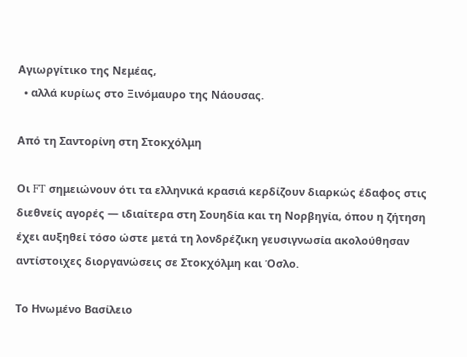Αγιωργίτικο της Νεμέας,
  • αλλά κυρίως στο Ξινόμαυρο της Νάουσας.

Από τη Σαντορίνη στη Στοκχόλμη

Οι FT σημειώνουν ότι τα ελληνικά κρασιά κερδίζουν διαρκώς έδαφος στις διεθνείς αγορές — ιδιαίτερα στη Σουηδία και τη Νορβηγία, όπου η ζήτηση έχει αυξηθεί τόσο ώστε μετά τη λονδρέζικη γευσιγνωσία ακολούθησαν αντίστοιχες διοργανώσεις σε Στοκχόλμη και Όσλο.

Το Ηνωμένο Βασίλειο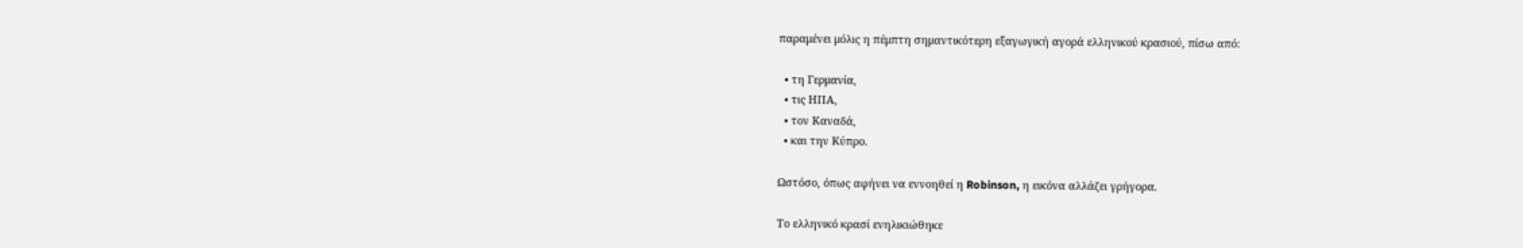παραμένει μόλις η πέμπτη σημαντικότερη εξαγωγική αγορά ελληνικού κρασιού, πίσω από:

  • τη Γερμανία,
  • τις ΗΠΑ,
  • τον Καναδά,
  • και την Κύπρο.

Ωστόσο, όπως αφήνει να εννοηθεί η Robinson, η εικόνα αλλάζει γρήγορα.

Το ελληνικό κρασί ενηλικιώθηκε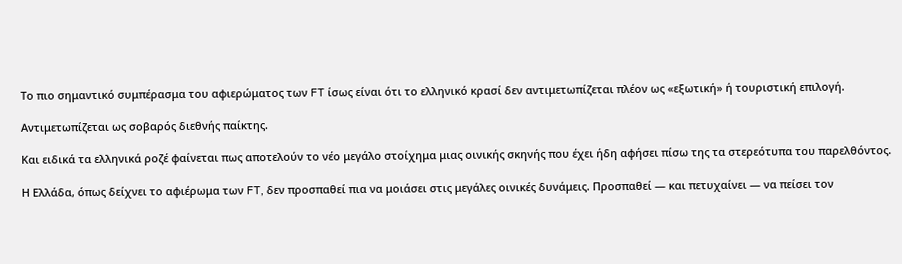Το πιο σημαντικό συμπέρασμα του αφιερώματος των FT ίσως είναι ότι το ελληνικό κρασί δεν αντιμετωπίζεται πλέον ως «εξωτική» ή τουριστική επιλογή.

Αντιμετωπίζεται ως σοβαρός διεθνής παίκτης.

Και ειδικά τα ελληνικά ροζέ φαίνεται πως αποτελούν το νέο μεγάλο στοίχημα μιας οινικής σκηνής που έχει ήδη αφήσει πίσω της τα στερεότυπα του παρελθόντος.

Η Ελλάδα, όπως δείχνει το αφιέρωμα των FT, δεν προσπαθεί πια να μοιάσει στις μεγάλες οινικές δυνάμεις. Προσπαθεί — και πετυχαίνει — να πείσει τον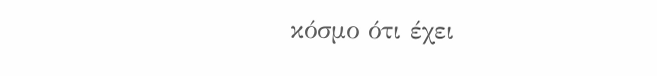κόσμο ότι έχει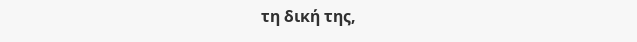τη δική της,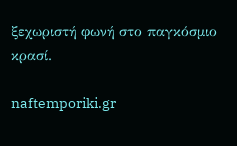ξεχωριστή φωνή στο παγκόσμιο κρασί.

naftemporiki.gr